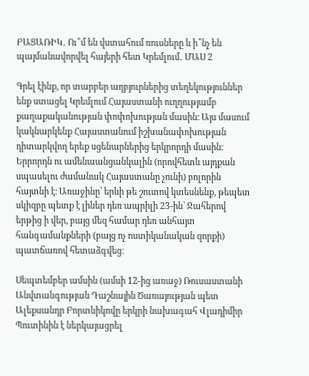ԲԱՑԱՌԻԿ․ Ու՞մ են վստահում ռուսները և ի՞նչ են պայմանավորվել հայերի հետ Կրեմլում․ ՄԱՍ 2

Գրել էինք, որ տարբեր աղբյուրներից տեղեկություններ ենք ստացել Կրեմլում Հայաստանի ուղղությամբ քաղաքականության փոփոխության մասին։ Այս մասում կակնարկենք Հայաստանում իշխանափոխության դիտարկվող երեք սցենարներից երկրորդի մասին։ Երրորդն ու ամենաանցանկալին (որովհետև այդքան սպասելու ժամանակ Հայաստանը չունի) բոլորին հայտնի է։ Առաջինը՝ երևի թե շուտով կտեսնենք, թեպետ սկիզբը պետք է լիներ դեռ ապրիլի 23-ին՝ Ջահերով երթից ի վեր, բայց մեզ համար դեռ անհայտ հանգամանքների (բայց ոչ ոստիկանական զորքի) պատճառով հետաձգվեց։

Սեպտեմբեր ամսին (ամսի 12-ից առաջ) Ռուսաստանի Անվտանգության Դաշնային Ծառայության պետ Ալեքսանդր Բորտնիկովը երկրի նախագահ Վլադիմիր Պուտինին է ներկայացրել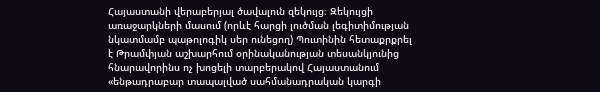Հայաստանի վերաբերյալ ծավալուն զեկույց։ Զեկույցի առաջարկների մասում (որևէ հարցի լուծման լեգիտիմության նկատմամբ պաթոլոգիկ սեր ունեցող) Պուտինին հետաքրքրել է Թրամփյան աշխարհում օրինականության տեսանկյունից հնարավորինս ոչ խոցելի տարբերակով Հայաստանում «ենթադրաբար տապալված սահմանադրական կարգի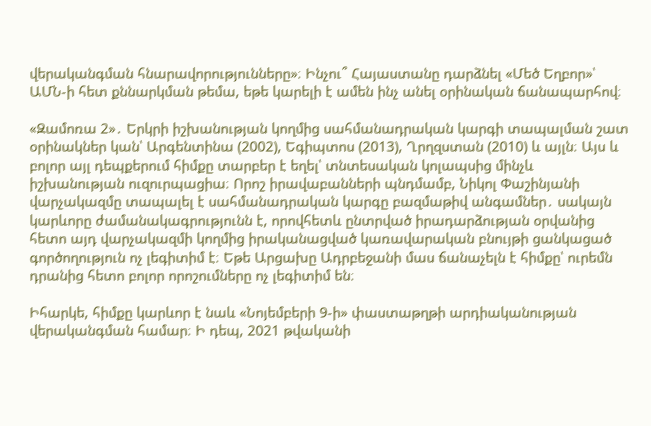վերականգման հնարավորությունները»։ Ինչու՞ Հայաստանը դարձնել «Մեծ Եղբոր»՝ ԱՄՆ-ի հետ քննարկման թեմա, եթե կարելի է ամեն ինչ անել օրինական ճանապարհով։

«Զամոռա 2»․ Երկրի իշխանության կողմից սահմանադրական կարգի տապալման շատ օրինակներ կան՝ Արգենտինա (2002), Եգիպտոս (2013), Ղրղզստան (2010) և այլն։ Այս և բոլոր այլ դեպքերում հիմքը տարբեր է եղել՝ տնտեսական կոլապսից մինչև իշխանության ուզուրպացիա։ Որոշ իրավաբանների պնդմամբ, Նիկոլ Փաշինյանի վարչակազմը տապալել է սահմանադրական կարգը բազմաթիվ անգամներ․ սակայն կարևորը ժամանակագրությունն է, որովհետև ընտրված իրադարձության օրվանից հետո այդ վարչակազմի կողմից իրականացված կառավարական բնույթի ցանկացած գործողություն ոչ լեգիտիմ է։ Եթե Արցախը Ադրբեջանի մաս ճանաչելն է հիմքը՝ ուրեմն դրանից հետո բոլոր որոշումները ոչ լեգիտիմ են։

Իհարկե, հիմքը կարևոր է նաև «Նոյեմբերի 9-ի» փաստաթղթի արդիականության վերականգման համար։ Ի դեպ, 2021 թվականի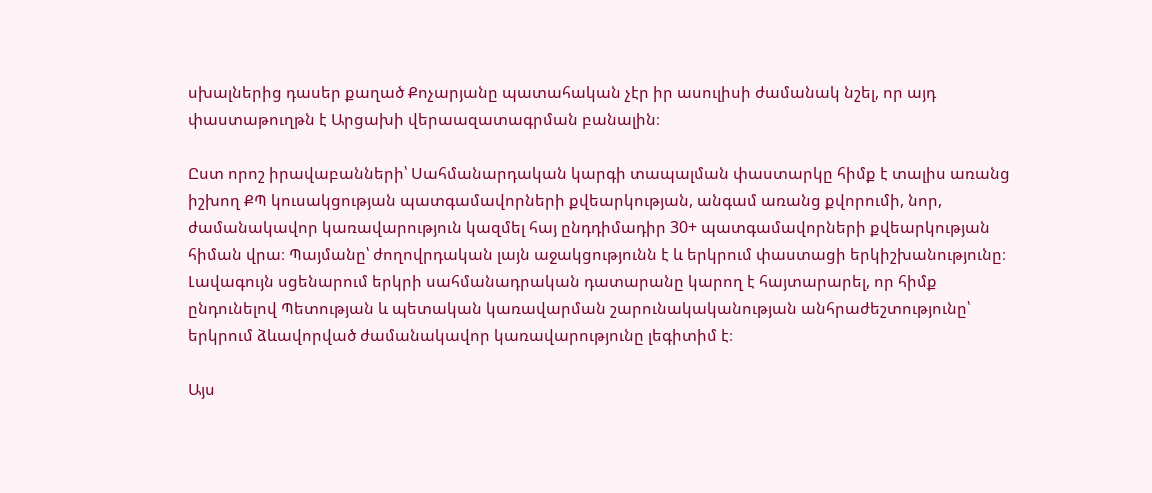սխալներից դասեր քաղած Քոչարյանը պատահական չէր իր ասուլիսի ժամանակ նշել, որ այդ փաստաթուղթն է Արցախի վերաազատագրման բանալին։

Ըստ որոշ իրավաբանների՝ Սահմանարդական կարգի տապալման փաստարկը հիմք է տալիս առանց իշխող ՔՊ կուսակցության պատգամավորների քվեարկության, անգամ առանց քվորումի, նոր, ժամանակավոր կառավարություն կազմել հայ ընդդիմադիր 30+ պատգամավորների քվեարկության հիման վրա։ Պայմանը՝ ժողովրդական լայն աջակցությունն է և երկրում փաստացի երկիշխանությունը։ Լավագույն սցենարում երկրի սահմանադրական դատարանը կարող է հայտարարել, որ հիմք ընդունելով Պետության և պետական կառավարման շարունակականության անհրաժեշտությունը՝ երկրում ձևավորված ժամանակավոր կառավարությունը լեգիտիմ է։

Այս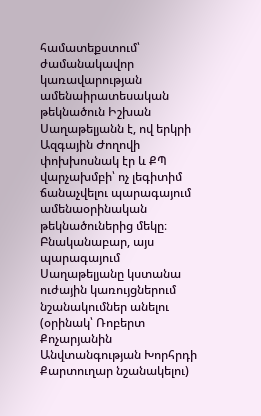համատեքստում՝ ժամանակավոր կառավարության ամենաիրատեսական թեկնածուն Իշխան Սաղաթելյանն է, ով երկրի Ազգային Ժողովի փոխխոսնակ էր և ՔՊ վարչախմբի՝ ոչ լեգիտիմ ճանաչվելու պարագայում ամենաօրինական թեկնածուներից մեկը։ Բնականաբար, այս պարագայում Սաղաթելյանը կստանա ուժային կառույցներում նշանակումներ անելու (օրինակ՝ Ռոբերտ Քոչարյանին Անվտանգության Խորհրդի Քարտուղար նշանակելու)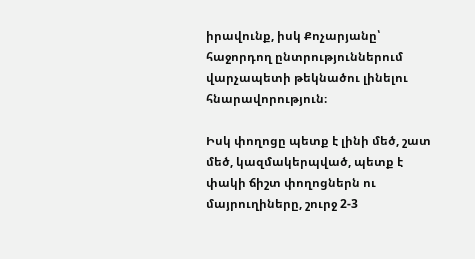իրավունք, իսկ Քոչարյանը՝ հաջորդող ընտրություններում վարչապետի թեկնածու լինելու հնարավորություն։

Իսկ փողոցը պետք է լինի մեծ, շատ մեծ, կազմակերպված, պետք է փակի ճիշտ փողոցներն ու մայրուղիները, շուրջ 2-3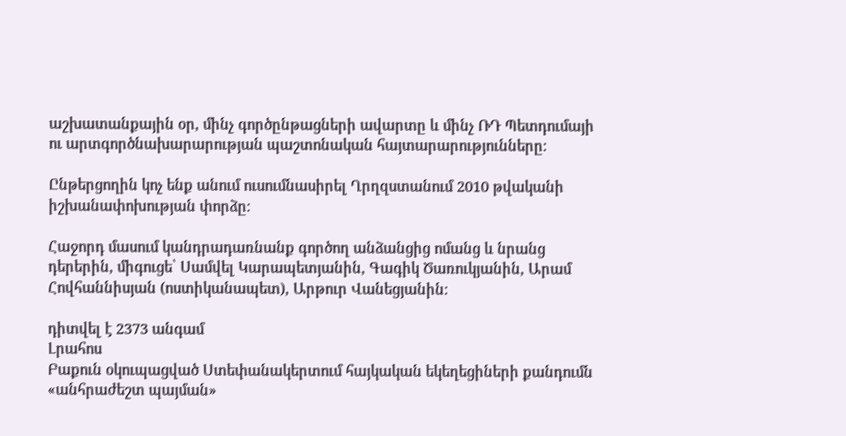աշխատանքային օր, մինչ գործընթացների ավարտը և մինչ ՌԴ Պետդումայի ու արտգործնախարարության պաշտոնական հայտարարությունները։

Ընթերցողին կոչ ենք անում ուսումնասիրել Ղրղզստանում 2010 թվականի իշխանափոխության փորձը։

Հաջորդ մասում կանդրադառնանք գործող անձանցից ոմանց և նրանց դերերին, միգուցե՝ Սամվել Կարապետյանին, Գագիկ Ծառուկյանին, Արամ Հովհաննիսյան (ոստիկանապետ), Արթուր Վանեցյանին։

դիտվել է 2373 անգամ
Լրահոս
Բաքուն օկուպացված Ստեփանակերտում հայկական եկեղեցիների քանդումն «անհրաժեշտ պայման»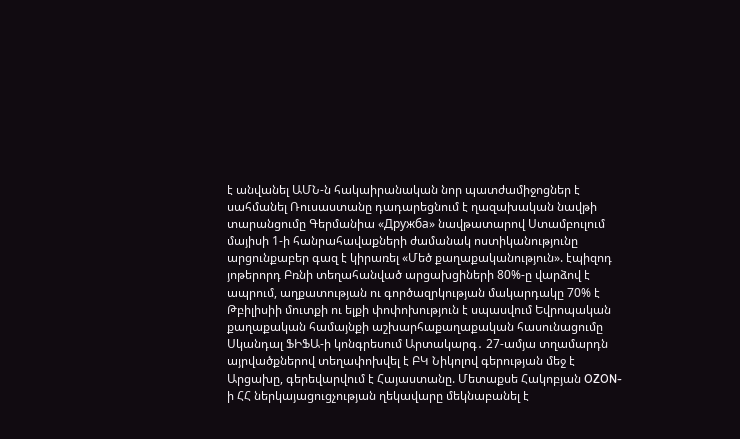է անվանել ԱՄՆ-ն հակաիրանական նոր պատժամիջոցներ է սահմանել Ռուսաստանը դադարեցնում է ղազախական նավթի տարանցումը Գերմանիա «Дружба» նավթատարով Ստամբուլում մայիսի 1-ի հանրահավաքների ժամանակ ոստիկանությունը արցունքաբեր գազ է կիրառել «Մեծ քաղաքականություն». էպիզոդ յոթերորդ Բռնի տեղահանված արցախցիների 80%-ը վարձով է ապրում, աղքատության ու գործազրկության մակարդակը 70% է Թբիլիսիի մուտքի ու ելքի փոփոխություն է սպասվում Եվրոպական քաղաքական համայնքի աշխարհաքաղաքական հասունացումը Սկանդալ ՖԻՖԱ-ի կոնգրեսում Արտակարգ․ 27-ամյա տղամարդն այրվածքներով տեղափոխվել է ԲԿ Նիկոլով գերության մեջ է Արցախը, գերեվարվում է Հայաստանը. Մետաքսե Հակոբյան OZON-ի ՀՀ ներկայացուցչության ղեկավարը մեկնաբանել է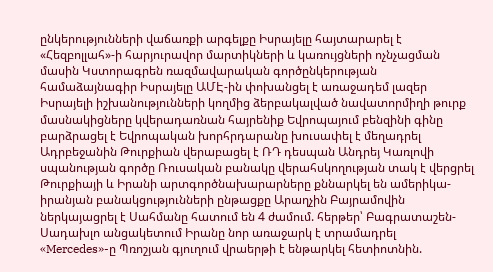ընկերությունների վաճառքի արգելքը Իսրայելը հայտարարել է «Հեզբոլլահ»-ի հարյուրավոր մարտիկների և կառույցների ոչնչացման մասին Կստորագրեն ռազմավարական գործընկերության համաձայնագիր Իսրայելը ԱՄԷ-ին փոխանցել է առաջադեմ լազեր Իսրայելի իշխանությունների կողմից ձերբակալված նավատորմիղի թուրք մասնակիցները կվերադառնան հայրենիք Եվրոպայում բենզինի գինը բարձրացել է Եվրոպական խորհրդարանը խուսափել է մեղադրել Ադրբեջանին Թուրքիան վերաբացել է ՌԴ դեսպան Անդրեյ Կառլովի սպանության գործը Ռուսական բանակը վերահսկողության տակ է վերցրել Թուրքիայի և Իրանի արտգործնախարարները քննարկել են ամերիկա-իրանյան բանակցությունների ընթացքը Արաղչին Բայրամովին ներկայացրել է Սահմանը հատում են 4 ժամում. հերթեր՝ Բագրատաշեն-Սադախլո անցակետում Իրանը նոր առաջարկ է տրամադրել «Mercedes»-ը Պռոշյան գյուղում վրաերթի է ենթարկել հետիոտնին.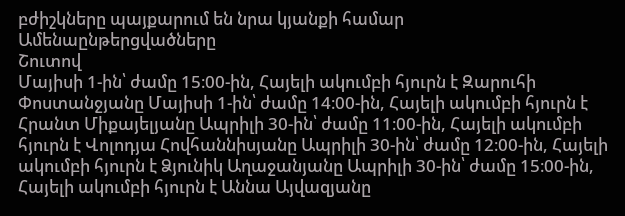բժիշկները պայքարում են նրա կյանքի համար
Ամենաընթերցվածները
Շուտով
Մայիսի 1-ին՝ ժամը 15։00-ին, Հայելի ակումբի հյուրն է Զարուհի Փոստանջյանը Մայիսի 1-ին՝ ժամը 14։00-ին, Հայելի ակումբի հյուրն է Հրանտ Միքայելյանը Ապրիլի 30-ին՝ ժամը 11։00-ին, Հայելի ակումբի հյուրն է Վոլոդյա Հովհաննիսյանը Ապրիլի 30-ին՝ ժամը 12։00-ին, Հայելի ակումբի հյուրն է Ձյունիկ Աղաջանյանը Ապրիլի 30-ին՝ ժամը 15։00-ին, Հայելի ակումբի հյուրն է Աննա Այվազյանը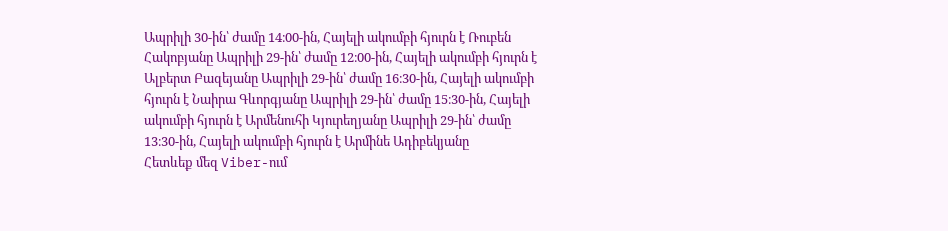Ապրիլի 30-ին՝ ժամը 14։00-ին, Հայելի ակումբի հյուրն է Ռուբեն Հակոբյանը Ապրիլի 29-ին՝ ժամը 12։00-ին, Հայելի ակումբի հյուրն է Ալբերտ Բազեյանը Ապրիլի 29-ին՝ ժամը 16։30-ին, Հայելի ակումբի հյուրն է Նաիրա Գևորգյանը Ապրիլի 29-ին՝ ժամը 15։30-ին, Հայելի ակումբի հյուրն է Արմենուհի Կյուրեղյանը Ապրիլի 29-ին՝ ժամը 13։30-ին, Հայելի ակումբի հյուրն է Արմինե Ադիբեկյանը
Հետևեք մեզ Viber-ում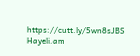https://cutt.ly/5wn8sJBS
Hayeli.am